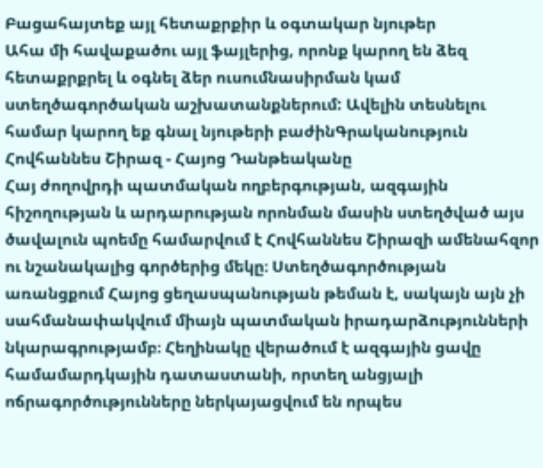Բացահայտեք այլ հետաքրքիր և օգտակար նյութեր
Ահա մի հավաքածու այլ ֆայլերից, որոնք կարող են ձեզ հետաքրքրել և օգնել ձեր ուսումնասիրման կամ ստեղծագործական աշխատանքներում: Ավելին տեսնելու համար կարող եք գնալ նյութերի բաժինԳրականություն
Հովհաննես Շիրազ - Հայոց Դանթեականը
Հայ ժողովրդի պատմական ողբերգության, ազգային հիշողության և արդարության որոնման մասին ստեղծված այս ծավալուն պոեմը համարվում է Հովհաննես Շիրազի ամենահզոր ու նշանակալից գործերից մեկը։ Ստեղծագործության առանցքում Հայոց ցեղասպանության թեման է, սակայն այն չի սահմանափակվում միայն պատմական իրադարձությունների նկարագրությամբ։ Հեղինակը վերածում է ազգային ցավը համամարդկային դատաստանի, որտեղ անցյալի ոճրագործությունները ներկայացվում են որպես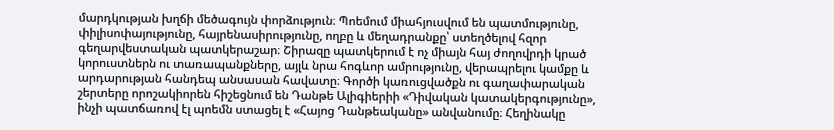մարդկության խղճի մեծագույն փորձություն։ Պոեմում միահյուսվում են պատմությունը, փիլիսոփայությունը, հայրենասիրությունը, ողբը և մեղադրանքը՝ ստեղծելով հզոր գեղարվեստական պատկերաշար։ Շիրազը պատկերում է ոչ միայն հայ ժողովրդի կրած կորուստներն ու տառապանքները, այլև նրա հոգևոր ամրությունը, վերապրելու կամքը և արդարության հանդեպ անսասան հավատը։ Գործի կառուցվածքն ու գաղափարական շերտերը որոշակիորեն հիշեցնում են Դանթե Ալիգիերիի «Դիվական կատակերգությունը», ինչի պատճառով էլ պոեմն ստացել է «Հայոց Դանթեականը» անվանումը։ Հեղինակը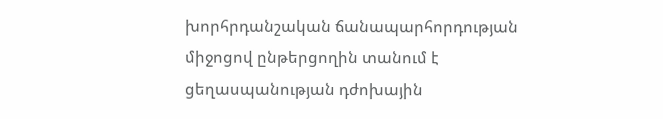խորհրդանշական ճանապարհորդության միջոցով ընթերցողին տանում է ցեղասպանության դժոխային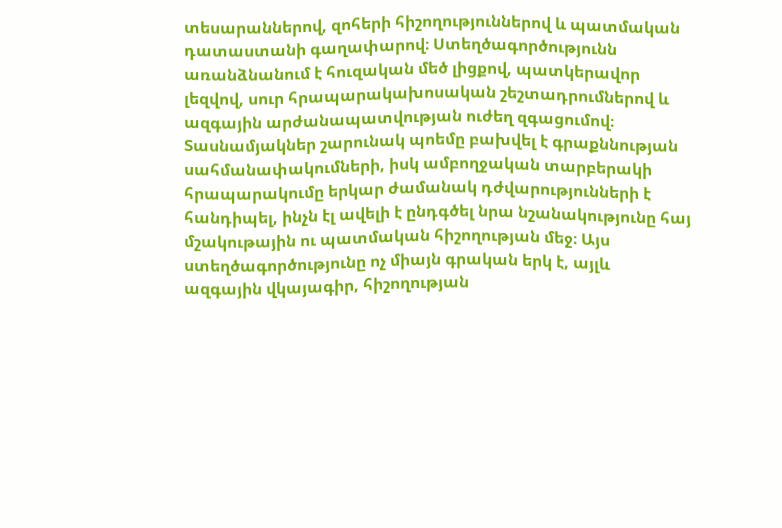տեսարաններով, զոհերի հիշողություններով և պատմական դատաստանի գաղափարով։ Ստեղծագործությունն առանձնանում է հուզական մեծ լիցքով, պատկերավոր լեզվով, սուր հրապարակախոսական շեշտադրումներով և ազգային արժանապատվության ուժեղ զգացումով։ Տասնամյակներ շարունակ պոեմը բախվել է գրաքննության սահմանափակումների, իսկ ամբողջական տարբերակի հրապարակումը երկար ժամանակ դժվարությունների է հանդիպել, ինչն էլ ավելի է ընդգծել նրա նշանակությունը հայ մշակութային ու պատմական հիշողության մեջ։ Այս ստեղծագործությունը ոչ միայն գրական երկ է, այլև ազգային վկայագիր, հիշողության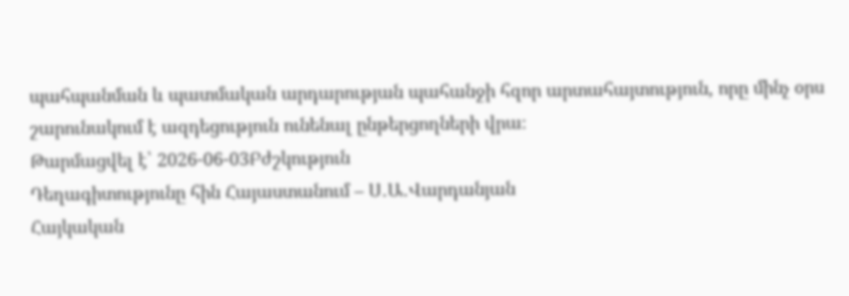պահպանման և պատմական արդարության պահանջի հզոր արտահայտություն, որը մինչ օրս շարունակում է ազդեցություն ունենալ ընթերցողների վրա։
Թարմացվել է՝ 2026-06-03Բժշկություն
Դեղագիտությունը հին Հայաստանում – Ս․Ա․Վարդանյան
Հայկական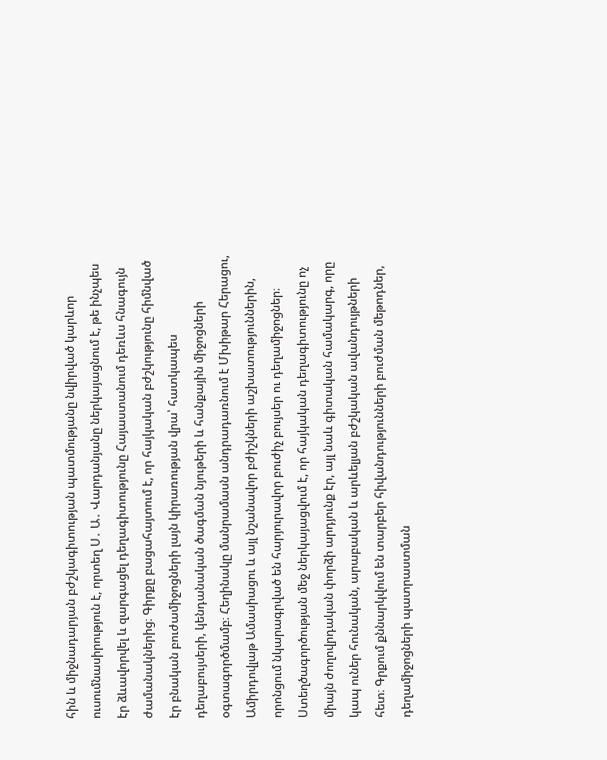հին և միջնադարյան բժշկագիտության պատմությանը նվիրված կարևոր ուսումնասիրություն է, որտեղ Ս․ Ա․ Վարդանյանը ներկայացնում է, թե ինչպես էր ձևավորվել և զարգացել դեղագիտությունը Հայաստանում դեռևս հնագույն ժամանակներից։ Գիրքը բացահայտում է, որ հայկական բժշկությունը հիմնված էր բնական բուժամիջոցների լայն կիրառության վրա՝ հատկապես դեղաբույսերի, կենդանական ծագման նյութերի և հանքային միջոցների օգտագործմամբ։ Հեղինակը մանրամասն անդրադառնում է Մխիթար Հերացու, Ամիրդովլաթ Ամասիացու և այլ նշանավոր բժիշկների աշխատություններին, որոնցում նկարագրված են հարյուրավոր բուժիչ բույսեր ու դեղամիջոցներ։ Ստեղծագործության մեջ ներկայացվում է, որ հայկական դեղագիտությունը ոչ միայն ժողովրդական փորձի արդյունք էր, այլ նաև գիտական համակարգ, որը կապ ուներ հունական, արաբական և արևելյան բժշկական ավանդույթների հետ։ Գրքում քննարկվում են տարբեր հիվանդությունների բուժման մեթոդներ, դեղամիջոցների պատրաստման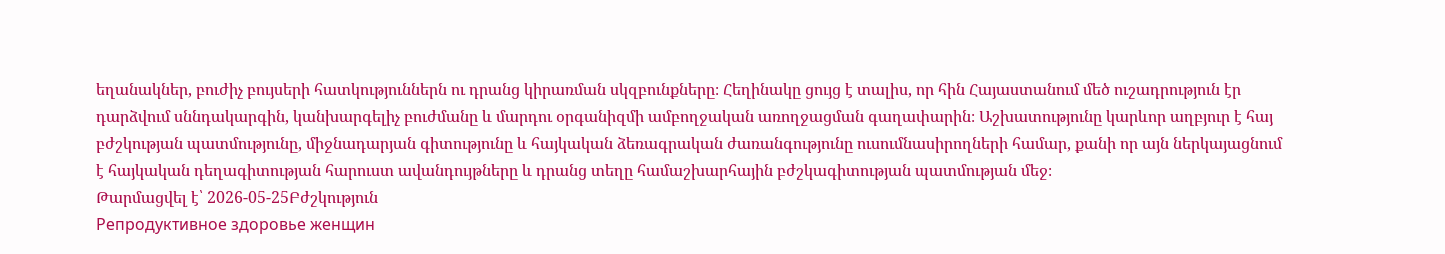եղանակներ, բուժիչ բույսերի հատկություններն ու դրանց կիրառման սկզբունքները։ Հեղինակը ցույց է տալիս, որ հին Հայաստանում մեծ ուշադրություն էր դարձվում սննդակարգին, կանխարգելիչ բուժմանը և մարդու օրգանիզմի ամբողջական առողջացման գաղափարին։ Աշխատությունը կարևոր աղբյուր է հայ բժշկության պատմությունը, միջնադարյան գիտությունը և հայկական ձեռագրական ժառանգությունը ուսումնասիրողների համար, քանի որ այն ներկայացնում է հայկական դեղագիտության հարուստ ավանդույթները և դրանց տեղը համաշխարհային բժշկագիտության պատմության մեջ։
Թարմացվել է՝ 2026-05-25Բժշկություն
Репродуктивное здоровье женщин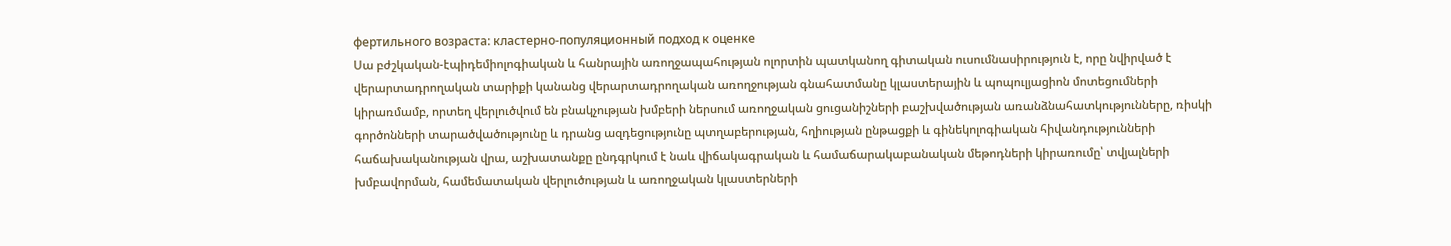фертильного возраста: кластерно-популяционный подход к оценке
Սա բժշկական-էպիդեմիոլոգիական և հանրային առողջապահության ոլորտին պատկանող գիտական ուսումնասիրություն է, որը նվիրված է վերարտադրողական տարիքի կանանց վերարտադրողական առողջության գնահատմանը կլաստերային և պոպուլյացիոն մոտեցումների կիրառմամբ, որտեղ վերլուծվում են բնակչության խմբերի ներսում առողջական ցուցանիշների բաշխվածության առանձնահատկությունները, ռիսկի գործոնների տարածվածությունը և դրանց ազդեցությունը պտղաբերության, հղիության ընթացքի և գինեկոլոգիական հիվանդությունների հաճախականության վրա, աշխատանքը ընդգրկում է նաև վիճակագրական և համաճարակաբանական մեթոդների կիրառումը՝ տվյալների խմբավորման, համեմատական վերլուծության և առողջական կլաստերների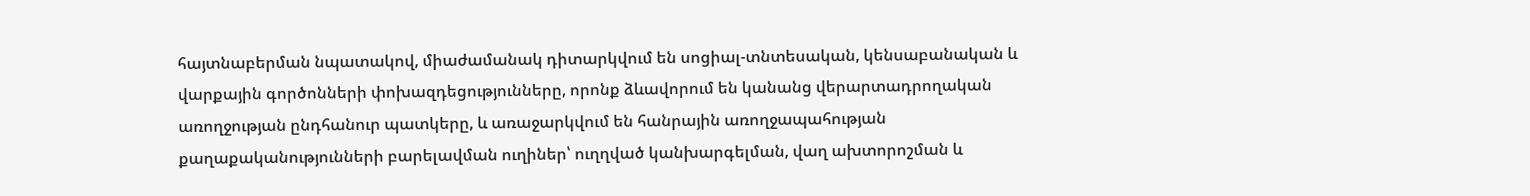հայտնաբերման նպատակով, միաժամանակ դիտարկվում են սոցիալ-տնտեսական, կենսաբանական և վարքային գործոնների փոխազդեցությունները, որոնք ձևավորում են կանանց վերարտադրողական առողջության ընդհանուր պատկերը, և առաջարկվում են հանրային առողջապահության քաղաքականությունների բարելավման ուղիներ՝ ուղղված կանխարգելման, վաղ ախտորոշման և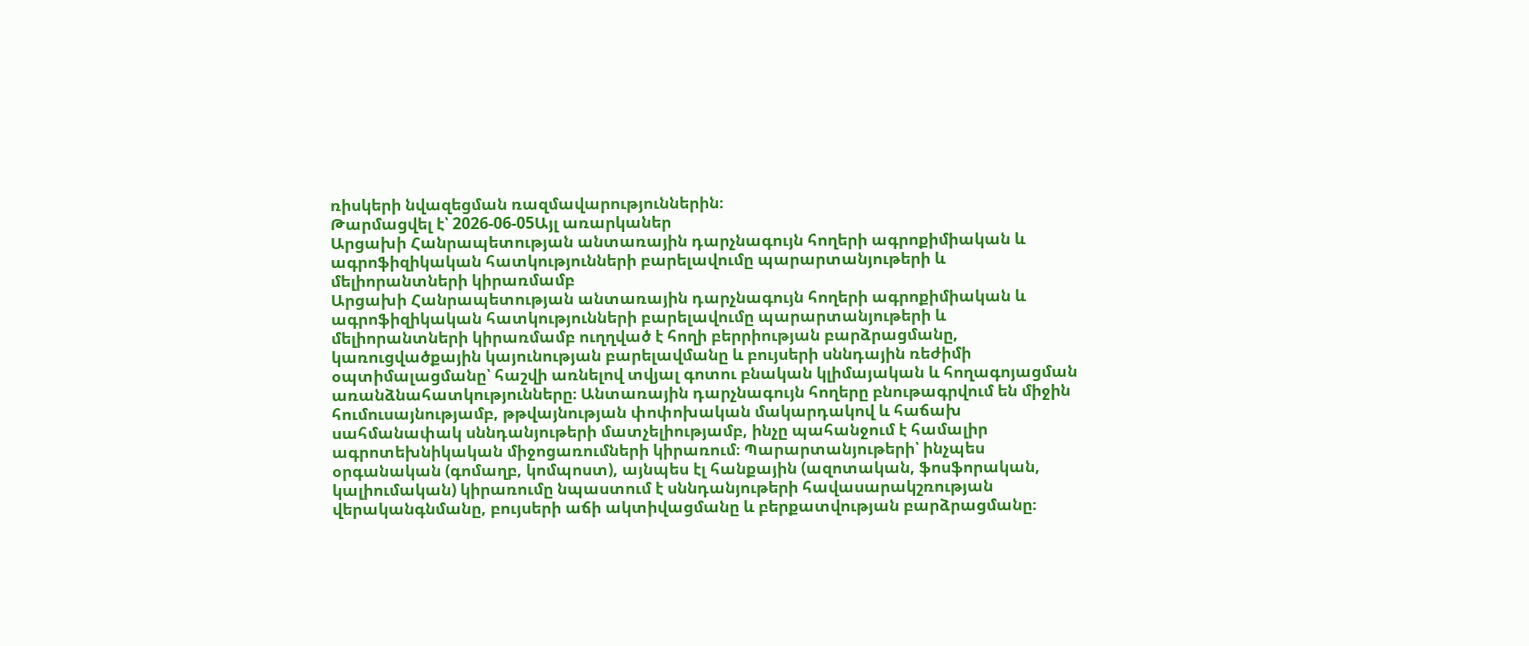ռիսկերի նվազեցման ռազմավարություններին։
Թարմացվել է՝ 2026-06-05Այլ առարկաներ
Արցախի Հանրապետության անտառային դարչնագույն հողերի ագրոքիմիական և ագրոֆիզիկական հատկությունների բարելավումը պարարտանյութերի և մելիորանտների կիրառմամբ
Արցախի Հանրապետության անտառային դարչնագույն հողերի ագրոքիմիական և ագրոֆիզիկական հատկությունների բարելավումը պարարտանյութերի և մելիորանտների կիրառմամբ ուղղված է հողի բերրիության բարձրացմանը, կառուցվածքային կայունության բարելավմանը և բույսերի սննդային ռեժիմի օպտիմալացմանը՝ հաշվի առնելով տվյալ գոտու բնական կլիմայական և հողագոյացման առանձնահատկությունները։ Անտառային դարչնագույն հողերը բնութագրվում են միջին հումուսայնությամբ, թթվայնության փոփոխական մակարդակով և հաճախ սահմանափակ սննդանյութերի մատչելիությամբ, ինչը պահանջում է համալիր ագրոտեխնիկական միջոցառումների կիրառում։ Պարարտանյութերի՝ ինչպես օրգանական (գոմաղբ, կոմպոստ), այնպես էլ հանքային (ազոտական, ֆոսֆորական, կալիումական) կիրառումը նպաստում է սննդանյութերի հավասարակշռության վերականգնմանը, բույսերի աճի ակտիվացմանը և բերքատվության բարձրացմանը։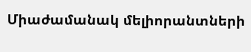Միաժամանակ մելիորանտների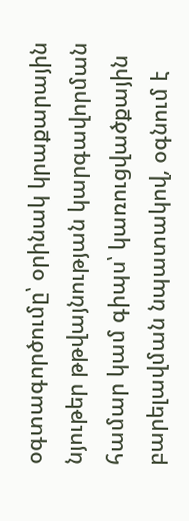օգտագործումը՝ օրինակ կրաքարային նյութեր թթվայնության կարգավորման համար կամ գիպս՝ կառուցվածքային բարելավման նպատակով, օգնում է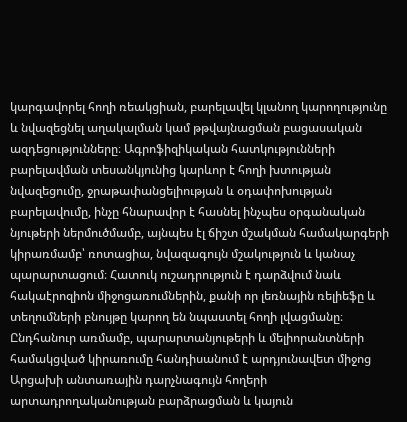կարգավորել հողի ռեակցիան, բարելավել կլանող կարողությունը և նվազեցնել աղակալման կամ թթվայնացման բացասական ազդեցությունները։ Ագրոֆիզիկական հատկությունների բարելավման տեսանկյունից կարևոր է հողի խտության նվազեցումը, ջրաթափանցելիության և օդափոխության բարելավումը, ինչը հնարավոր է հասնել ինչպես օրգանական նյութերի ներմուծմամբ, այնպես էլ ճիշտ մշակման համակարգերի կիրառմամբ՝ ռոտացիա, նվազագույն մշակություն և կանաչ պարարտացում։ Հատուկ ուշադրություն է դարձվում նաև հակաէրոզիոն միջոցառումներին, քանի որ լեռնային ռելիեֆը և տեղումների բնույթը կարող են նպաստել հողի լվացմանը։ Ընդհանուր առմամբ, պարարտանյութերի և մելիորանտների համակցված կիրառումը հանդիսանում է արդյունավետ միջոց Արցախի անտառային դարչնագույն հողերի արտադրողականության բարձրացման և կայուն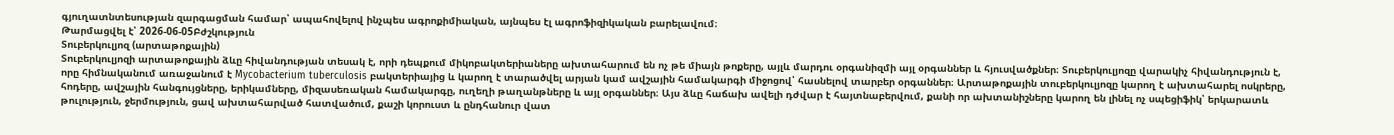գյուղատնտեսության զարգացման համար՝ ապահովելով ինչպես ագրոքիմիական, այնպես էլ ագրոֆիզիկական բարելավում։
Թարմացվել է՝ 2026-06-05Բժշկություն
Տուբերկուլյոզ (արտաթոքային)
Տուբերկուլյոզի արտաթոքային ձևը հիվանդության տեսակ է, որի դեպքում միկոբակտերիաները ախտահարում են ոչ թե միայն թոքերը, այլև մարդու օրգանիզմի այլ օրգաններ և հյուսվածքներ։ Տուբերկուլյոզը վարակիչ հիվանդություն է, որը հիմնականում առաջանում է Mycobacterium tuberculosis բակտերիայից և կարող է տարածվել արյան կամ ավշային համակարգի միջոցով՝ հասնելով տարբեր օրգաններ։ Արտաթոքային տուբերկուլյոզը կարող է ախտահարել ոսկրերը, հոդերը, ավշային հանգույցները, երիկամները, միզասեռական համակարգը, ուղեղի թաղանթները և այլ օրգաններ։ Այս ձևը հաճախ ավելի դժվար է հայտնաբերվում, քանի որ ախտանիշները կարող են լինել ոչ սպեցիֆիկ՝ երկարատև թուլություն, ջերմություն, ցավ ախտահարված հատվածում, քաշի կորուստ և ընդհանուր վատ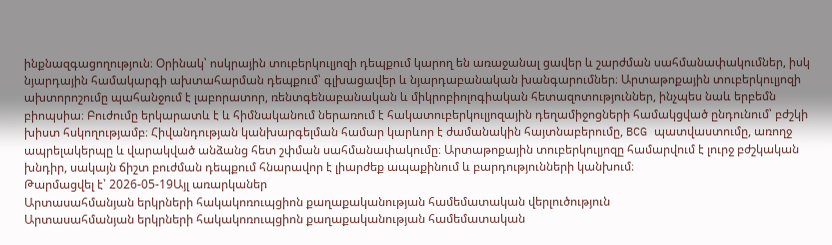ինքնազգացողություն։ Օրինակ՝ ոսկրային տուբերկուլյոզի դեպքում կարող են առաջանալ ցավեր և շարժման սահմանափակումներ, իսկ նյարդային համակարգի ախտահարման դեպքում՝ գլխացավեր և նյարդաբանական խանգարումներ։ Արտաթոքային տուբերկուլյոզի ախտորոշումը պահանջում է լաբորատոր, ռենտգենաբանական և միկրոբիոլոգիական հետազոտություններ, ինչպես նաև երբեմն բիոպսիա։ Բուժումը երկարատև է և հիմնականում ներառում է հակատուբերկուլյոզային դեղամիջոցների համակցված ընդունում՝ բժշկի խիստ հսկողությամբ։ Հիվանդության կանխարգելման համար կարևոր է ժամանակին հայտնաբերումը, BCG պատվաստումը, առողջ ապրելակերպը և վարակված անձանց հետ շփման սահմանափակումը։ Արտաթոքային տուբերկուլյոզը համարվում է լուրջ բժշկական խնդիր, սակայն ճիշտ բուժման դեպքում հնարավոր է լիարժեք ապաքինում և բարդությունների կանխում։
Թարմացվել է՝ 2026-05-19Այլ առարկաներ
Արտասահմանյան երկրների հակակոռուպցիոն քաղաքականության համեմատական վերլուծություն
Արտասահմանյան երկրների հակակոռուպցիոն քաղաքականության համեմատական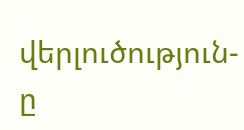վերլուծություն-ը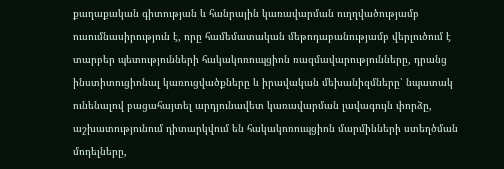քաղաքական գիտության և հանրային կառավարման ուղղվածությամբ ուսումնասիրություն է, որը համեմատական մեթոդաբանությամբ վերլուծում է տարբեր պետությունների հակակոռուպցիոն ռազմավարությունները, դրանց ինստիտուցիոնալ կառուցվածքները և իրավական մեխանիզմները՝ նպատակ ունենալով բացահայտել արդյունավետ կառավարման լավագույն փորձը, աշխատությունում դիտարկվում են հակակոռուպցիոն մարմինների ստեղծման մոդելները,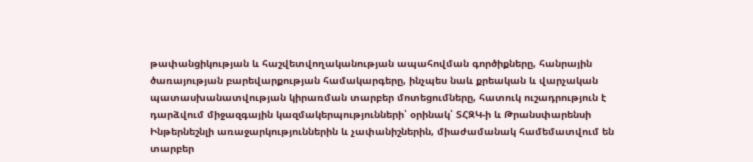թափանցիկության և հաշվետվողականության ապահովման գործիքները, հանրային ծառայության բարեվարքության համակարգերը, ինչպես նաև քրեական և վարչական պատասխանատվության կիրառման տարբեր մոտեցումները, հատուկ ուշադրություն է դարձվում միջազգային կազմակերպությունների՝ օրինակ՝ ՏՀԶԿ-ի և Թրանսփարենսի Ինթերնեշնլի առաջարկություններին և չափանիշներին, միաժամանակ համեմատվում են տարբեր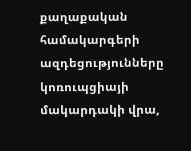քաղաքական համակարգերի ազդեցությունները կոռուպցիայի մակարդակի վրա,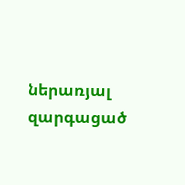ներառյալ զարգացած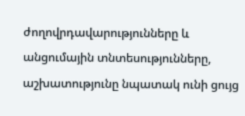ժողովրդավարությունները և անցումային տնտեսությունները, աշխատությունը նպատակ ունի ցույց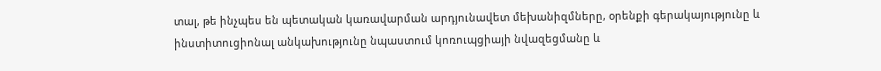տալ, թե ինչպես են պետական կառավարման արդյունավետ մեխանիզմները, օրենքի գերակայությունը և ինստիտուցիոնալ անկախությունը նպաստում կոռուպցիայի նվազեցմանը և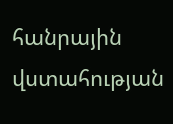հանրային վստահության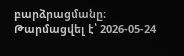բարձրացմանը։
Թարմացվել է՝ 2026-05-24